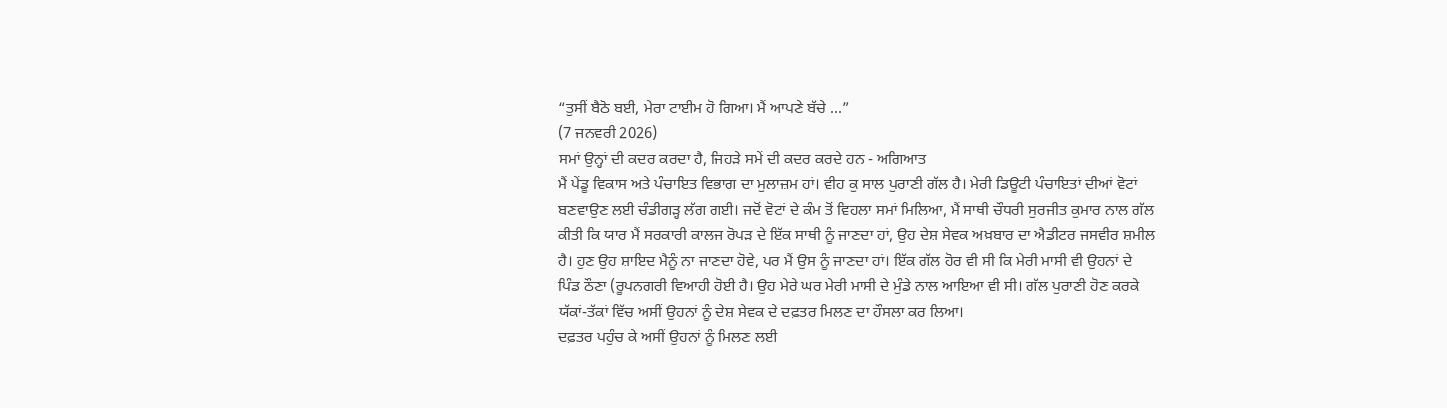“ਤੁਸੀਂ ਬੈਠੋ ਬਈ, ਮੇਰਾ ਟਾਈਮ ਹੋ ਗਿਆ। ਮੈਂ ਆਪਣੇ ਬੱਚੇ ...”
(7 ਜਨਵਰੀ 2026)
ਸਮਾਂ ਉਨ੍ਹਾਂ ਦੀ ਕਦਰ ਕਰਦਾ ਹੈ, ਜਿਹੜੇ ਸਮੇਂ ਦੀ ਕਦਰ ਕਰਦੇ ਹਨ - ਅਗਿਆਤ
ਮੈਂ ਪੇਂਡੂ ਵਿਕਾਸ ਅਤੇ ਪੰਚਾਇਤ ਵਿਭਾਗ ਦਾ ਮੁਲਾਜ਼ਮ ਹਾਂ। ਵੀਹ ਕੁ ਸਾਲ ਪੁਰਾਣੀ ਗੱਲ ਹੈ। ਮੇਰੀ ਡਿਊਟੀ ਪੰਚਾਇਤਾਂ ਦੀਆਂ ਵੋਟਾਂ ਬਣਵਾਉਣ ਲਈ ਚੰਡੀਗੜ੍ਹ ਲੱਗ ਗਈ। ਜਦੋਂ ਵੋਟਾਂ ਦੇ ਕੰਮ ਤੋਂ ਵਿਹਲਾ ਸਮਾਂ ਮਿਲਿਆ, ਮੈਂ ਸਾਥੀ ਚੌਧਰੀ ਸੁਰਜੀਤ ਕੁਮਾਰ ਨਾਲ ਗੱਲ ਕੀਤੀ ਕਿ ਯਾਰ ਮੈਂ ਸਰਕਾਰੀ ਕਾਲਜ ਰੋਪੜ ਦੇ ਇੱਕ ਸਾਥੀ ਨੂੰ ਜਾਣਦਾ ਹਾਂ, ਉਹ ਦੇਸ਼ ਸੇਵਕ ਅਖ਼ਬਾਰ ਦਾ ਐਡੀਟਰ ਜਸਵੀਰ ਸ਼ਮੀਲ ਹੈ। ਹੁਣ ਉਹ ਸ਼ਾਇਦ ਮੈਨੂੰ ਨਾ ਜਾਣਦਾ ਹੋਵੇ, ਪਰ ਮੈਂ ਉਸ ਨੂੰ ਜਾਣਦਾ ਹਾਂ। ਇੱਕ ਗੱਲ ਹੋਰ ਵੀ ਸੀ ਕਿ ਮੇਰੀ ਮਾਸੀ ਵੀ ਉਹਨਾਂ ਦੇ ਪਿੰਡ ਠੌਣਾ (ਰੂਪਨਗਰੀ ਵਿਆਹੀ ਹੋਈ ਹੈ। ਉਹ ਮੇਰੇ ਘਰ ਮੇਰੀ ਮਾਸੀ ਦੇ ਮੁੰਡੇ ਨਾਲ ਆਇਆ ਵੀ ਸੀ। ਗੱਲ ਪੁਰਾਣੀ ਹੋਣ ਕਰਕੇ ਯੱਕਾਂ-ਤੱਕਾਂ ਵਿੱਚ ਅਸੀਂ ਉਹਨਾਂ ਨੂੰ ਦੇਸ਼ ਸੇਵਕ ਦੇ ਦਫ਼ਤਰ ਮਿਲਣ ਦਾ ਹੌਸਲਾ ਕਰ ਲਿਆ।
ਦਫ਼ਤਰ ਪਹੁੰਚ ਕੇ ਅਸੀਂ ਉਹਨਾਂ ਨੂੰ ਮਿਲਣ ਲਈ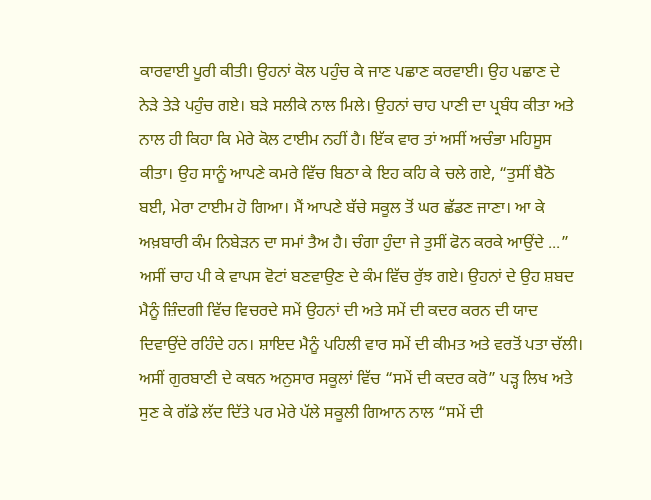ਕਾਰਵਾਈ ਪੂਰੀ ਕੀਤੀ। ਉਹਨਾਂ ਕੋਲ ਪਹੁੰਚ ਕੇ ਜਾਣ ਪਛਾਣ ਕਰਵਾਈ। ਉਹ ਪਛਾਣ ਦੇ ਨੇੜੇ ਤੇੜੇ ਪਹੁੰਚ ਗਏ। ਬੜੇ ਸਲੀਕੇ ਨਾਲ ਮਿਲੇ। ਉਹਨਾਂ ਚਾਹ ਪਾਣੀ ਦਾ ਪ੍ਰਬੰਧ ਕੀਤਾ ਅਤੇ ਨਾਲ ਹੀ ਕਿਹਾ ਕਿ ਮੇਰੇ ਕੋਲ ਟਾਈਮ ਨਹੀਂ ਹੈ। ਇੱਕ ਵਾਰ ਤਾਂ ਅਸੀਂ ਅਚੰਭਾ ਮਹਿਸੂਸ ਕੀਤਾ। ਉਹ ਸਾਨੂੰ ਆਪਣੇ ਕਮਰੇ ਵਿੱਚ ਬਿਠਾ ਕੇ ਇਹ ਕਹਿ ਕੇ ਚਲੇ ਗਏ, “ਤੁਸੀਂ ਬੈਠੋ ਬਈ, ਮੇਰਾ ਟਾਈਮ ਹੋ ਗਿਆ। ਮੈਂ ਆਪਣੇ ਬੱਚੇ ਸਕੂਲ ਤੋਂ ਘਰ ਛੱਡਣ ਜਾਣਾ। ਆ ਕੇ ਅਖ਼ਬਾਰੀ ਕੰਮ ਨਿਬੇੜਨ ਦਾ ਸਮਾਂ ਤੈਅ ਹੈ। ਚੰਗਾ ਹੁੰਦਾ ਜੇ ਤੁਸੀਂ ਫੋਨ ਕਰਕੇ ਆਉਂਦੇ ...”
ਅਸੀਂ ਚਾਹ ਪੀ ਕੇ ਵਾਪਸ ਵੋਟਾਂ ਬਣਵਾਉਣ ਦੇ ਕੰਮ ਵਿੱਚ ਰੁੱਝ ਗਏ। ਉਹਨਾਂ ਦੇ ਉਹ ਸ਼ਬਦ ਮੈਨੂੰ ਜ਼ਿੰਦਗੀ ਵਿੱਚ ਵਿਚਰਦੇ ਸਮੇਂ ਉਹਨਾਂ ਦੀ ਅਤੇ ਸਮੇਂ ਦੀ ਕਦਰ ਕਰਨ ਦੀ ਯਾਦ ਦਿਵਾਉਂਦੇ ਰਹਿੰਦੇ ਹਨ। ਸ਼ਾਇਦ ਮੈਨੂੰ ਪਹਿਲੀ ਵਾਰ ਸਮੇਂ ਦੀ ਕੀਮਤ ਅਤੇ ਵਰਤੋਂ ਪਤਾ ਚੱਲੀ। ਅਸੀਂ ਗੁਰਬਾਣੀ ਦੇ ਕਥਨ ਅਨੁਸਾਰ ਸਕੂਲਾਂ ਵਿੱਚ “ਸਮੇਂ ਦੀ ਕਦਰ ਕਰੋ” ਪੜ੍ਹ ਲਿਖ ਅਤੇ ਸੁਣ ਕੇ ਗੱਡੇ ਲੱਦ ਦਿੱਤੇ ਪਰ ਮੇਰੇ ਪੱਲੇ ਸਕੂਲੀ ਗਿਆਨ ਨਾਲ “ਸਮੇਂ ਦੀ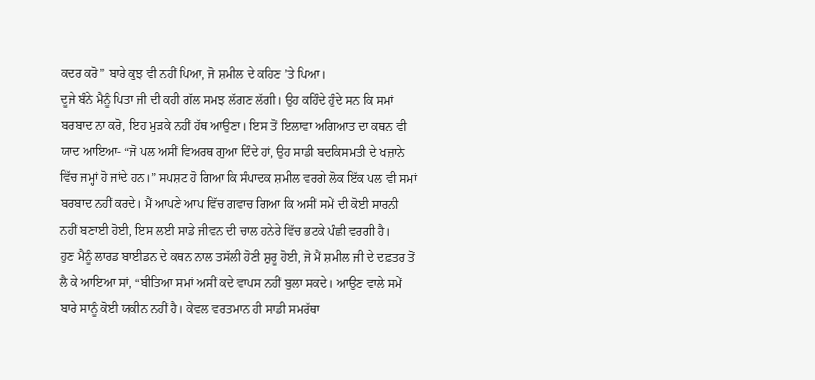ਕਦਰ ਕਰੋ” ਬਾਰੇ ਕੁਝ ਵੀ ਨਹੀਂ ਪਿਆ, ਜੋ ਸ਼ਮੀਲ ਦੇ ਕਹਿਣ ’ਤੇ ਪਿਆ।
ਦੂਜੇ ਬੰਨੇ ਮੈਨੂੰ ਪਿਤਾ ਜੀ ਦੀ ਕਹੀ ਗੱਲ ਸਮਝ ਲੱਗਣ ਲੱਗੀ। ਉਹ ਕਹਿੰਦੇ ਹੁੰਦੇ ਸਨ ਕਿ ਸਮਾਂ ਬਰਬਾਦ ਨਾ ਕਰੋ, ਇਹ ਮੁੜਕੇ ਨਹੀਂ ਹੱਥ ਆਉਣਾ। ਇਸ ਤੋਂ ਇਲਾਵਾ ਅਗਿਆਤ ਦਾ ਕਥਨ ਵੀ ਯਾਦ ਆਇਆ- “ਜੋ ਪਲ ਅਸੀਂ ਵਿਅਰਥ ਗੁਆ ਦਿੰਦੇ ਹਾਂ, ਉਹ ਸਾਡੀ ਬਦਕਿਸਮਤੀ ਦੇ ਖਜ਼ਾਨੇ ਵਿੱਚ ਜਮ੍ਹਾਂ ਹੋ ਜਾਂਦੇ ਹਨ।” ਸਪਸ਼ਟ ਹੋ ਗਿਆ ਕਿ ਸੰਪਾਦਕ ਸ਼ਮੀਲ ਵਰਗੇ ਲੋਕ ਇੱਕ ਪਲ ਵੀ ਸਮਾਂ ਬਰਬਾਦ ਨਹੀਂ ਕਰਦੇ। ਮੈਂ ਆਪਣੇ ਆਪ ਵਿੱਚ ਗਵਾਚ ਗਿਆ ਕਿ ਅਸੀਂ ਸਮੇਂ ਦੀ ਕੋਈ ਸਾਰਨੀ ਨਹੀਂ ਬਣਾਈ ਹੋਈ, ਇਸ ਲਈ ਸਾਡੇ ਜੀਵਨ ਦੀ ਚਾਲ ਹਨੇਰੇ ਵਿੱਚ ਭਟਕੇ ਪੰਛੀ ਵਰਗੀ ਹੈ।
ਹੁਣ ਮੈਨੂੰ ਲਾਰਡ ਬਾਈਡਨ ਦੇ ਕਥਨ ਨਾਲ ਤਸੱਲੀ ਹੋਣੀ ਸ਼ੁਰੂ ਹੋਈ, ਜੋ ਮੈਂ ਸ਼ਮੀਲ ਜੀ ਦੇ ਦਫ਼ਤਰ ਤੋਂ ਲੈ ਕੇ ਆਇਆ ਸਾਂ, “ਬੀਤਿਆ ਸਮਾਂ ਅਸੀਂ ਕਦੇ ਵਾਪਸ ਨਹੀਂ ਬੁਲਾ ਸਕਦੇ। ਆਉਣ ਵਾਲੇ ਸਮੇਂ ਬਾਰੇ ਸਾਨੂੰ ਕੋਈ ਯਕੀਨ ਨਹੀਂ ਹੈ। ਕੇਵਲ ਵਰਤਮਾਨ ਹੀ ਸਾਡੀ ਸਮਰੱਥਾ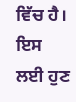ਵਿੱਚ ਹੈ। ਇਸ ਲਈ ਹੁਣ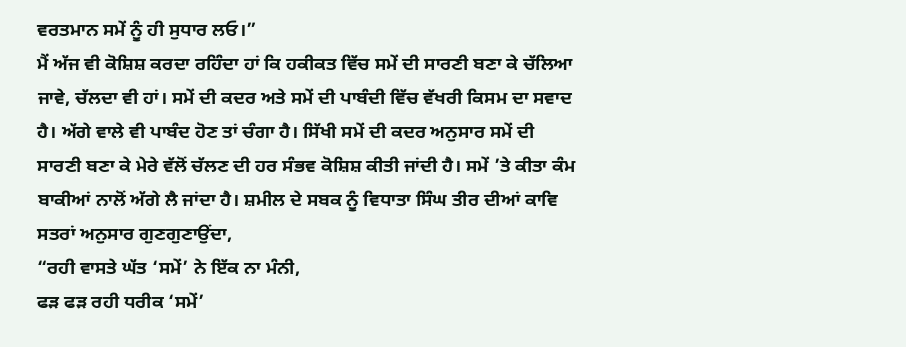ਵਰਤਮਾਨ ਸਮੇਂ ਨੂੰ ਹੀ ਸੁਧਾਰ ਲਓ।”
ਮੈਂ ਅੱਜ ਵੀ ਕੋਸ਼ਿਸ਼ ਕਰਦਾ ਰਹਿੰਦਾ ਹਾਂ ਕਿ ਹਕੀਕਤ ਵਿੱਚ ਸਮੇਂ ਦੀ ਸਾਰਣੀ ਬਣਾ ਕੇ ਚੱਲਿਆ ਜਾਵੇ, ਚੱਲਦਾ ਵੀ ਹਾਂ। ਸਮੇਂ ਦੀ ਕਦਰ ਅਤੇ ਸਮੇਂ ਦੀ ਪਾਬੰਦੀ ਵਿੱਚ ਵੱਖਰੀ ਕਿਸਮ ਦਾ ਸਵਾਦ ਹੈ। ਅੱਗੇ ਵਾਲੇ ਵੀ ਪਾਬੰਦ ਹੋਣ ਤਾਂ ਚੰਗਾ ਹੈ। ਸਿੱਖੀ ਸਮੇਂ ਦੀ ਕਦਰ ਅਨੁਸਾਰ ਸਮੇਂ ਦੀ ਸਾਰਣੀ ਬਣਾ ਕੇ ਮੇਰੇ ਵੱਲੋਂ ਚੱਲਣ ਦੀ ਹਰ ਸੰਭਵ ਕੋਸ਼ਿਸ਼ ਕੀਤੀ ਜਾਂਦੀ ਹੈ। ਸਮੇਂ ’ਤੇ ਕੀਤਾ ਕੰਮ ਬਾਕੀਆਂ ਨਾਲੋਂ ਅੱਗੇ ਲੈ ਜਾਂਦਾ ਹੈ। ਸ਼ਮੀਲ ਦੇ ਸਬਕ ਨੂੰ ਵਿਧਾਤਾ ਸਿੰਘ ਤੀਰ ਦੀਆਂ ਕਾਵਿ ਸਤਰਾਂ ਅਨੁਸਾਰ ਗੁਣਗੁਣਾਉਂਦਾ,
“ਰਹੀ ਵਾਸਤੇ ਘੱਤ ‘ਸਮੇਂ’ ਨੇ ਇੱਕ ਨਾ ਮੰਨੀ,
ਫੜ ਫੜ ਰਹੀ ਧਰੀਕ ‘ਸਮੇਂ’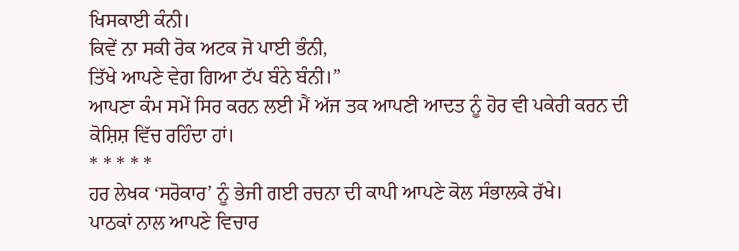ਖਿਸਕਾਈ ਕੰਨੀ।
ਕਿਵੇਂ ਨਾ ਸਕੀ ਰੋਕ ਅਟਕ ਜੋ ਪਾਈ ਭੰਨੀ,
ਤਿੱਖੇ ਆਪਣੇ ਵੇਗ ਗਿਆ ਟੱਪ ਬੰਨੇ ਬੰਨੀ।”
ਆਪਣਾ ਕੰਮ ਸਮੇਂ ਸਿਰ ਕਰਨ ਲਈ ਮੈਂ ਅੱਜ ਤਕ ਆਪਣੀ ਆਦਤ ਨੂੰ ਹੋਰ ਵੀ ਪਕੇਰੀ ਕਰਨ ਦੀ ਕੋਸ਼ਿਸ਼ ਵਿੱਚ ਰਹਿੰਦਾ ਹਾਂ।
* * * * *
ਹਰ ਲੇਖਕ ‘ਸਰੋਕਾਰ’ ਨੂੰ ਭੇਜੀ ਗਈ ਰਚਨਾ ਦੀ ਕਾਪੀ ਆਪਣੇ ਕੋਲ ਸੰਭਾਲਕੇ ਰੱਖੇ।
ਪਾਠਕਾਂ ਨਾਲ ਆਪਣੇ ਵਿਚਾਰ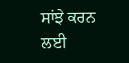ਸਾਂਝੇ ਕਰਨ ਲਈ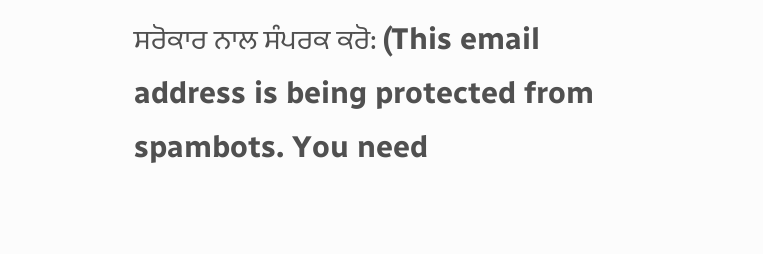ਸਰੋਕਾਰ ਨਾਲ ਸੰਪਰਕ ਕਰੋ: (This email address is being protected from spambots. You need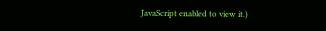JavaScript enabled to view it.)